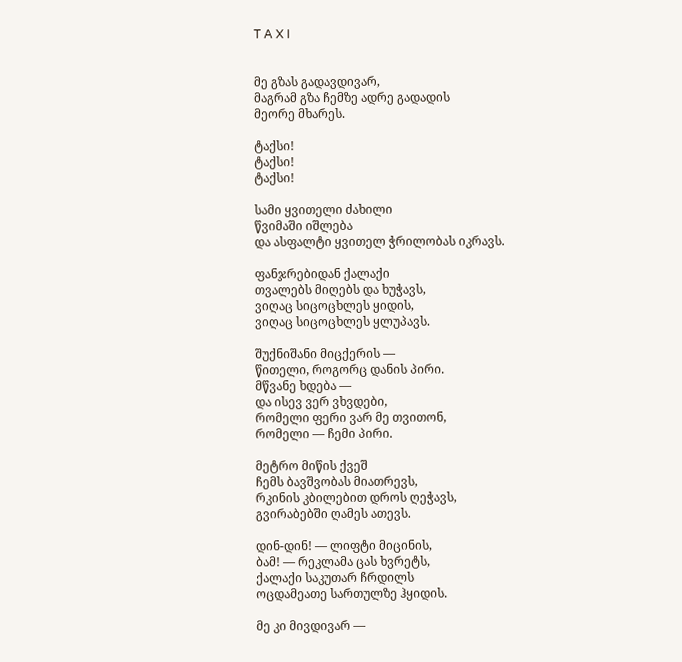T A X I


მე გზას გადავდივარ,
მაგრამ გზა ჩემზე ადრე გადადის
მეორე მხარეს.

ტაქსი!
ტაქსი!
ტაქსი!

სამი ყვითელი ძახილი
წვიმაში იშლება
და ასფალტი ყვითელ ჭრილობას იკრავს.

ფანჯრებიდან ქალაქი
თვალებს მიღებს და ხუჭავს,
ვიღაც სიცოცხლეს ყიდის,
ვიღაც სიცოცხლეს ყლუპავს.

შუქნიშანი მიცქერის —
წითელი, როგორც დანის პირი.
მწვანე ხდება —
და ისევ ვერ ვხვდები,
რომელი ფერი ვარ მე თვითონ,
რომელი — ჩემი პირი.

მეტრო მიწის ქვეშ
ჩემს ბავშვობას მიათრევს,
რკინის კბილებით დროს ღეჭავს,
გვირაბებში ღამეს ათევს.

დინ-დინ! — ლიფტი მიცინის,
ბამ! — რეკლამა ცას ხვრეტს,
ქალაქი საკუთარ ჩრდილს
ოცდამეათე სართულზე ჰყიდის.

მე კი მივდივარ —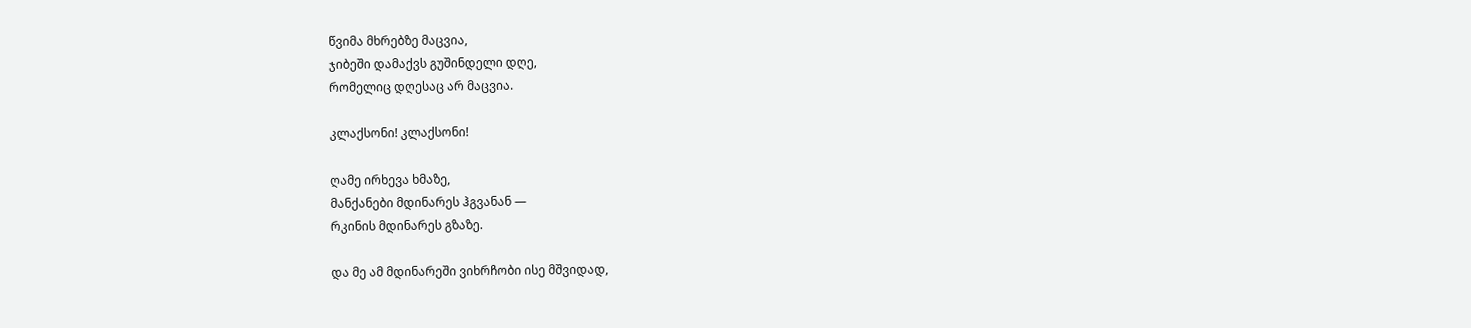წვიმა მხრებზე მაცვია,
ჯიბეში დამაქვს გუშინდელი დღე,
რომელიც დღესაც არ მაცვია.

კლაქსონი! კლაქსონი!

ღამე ირხევა ხმაზე,
მანქანები მდინარეს ჰგვანან —
რკინის მდინარეს გზაზე.

და მე ამ მდინარეში ვიხრჩობი ისე მშვიდად,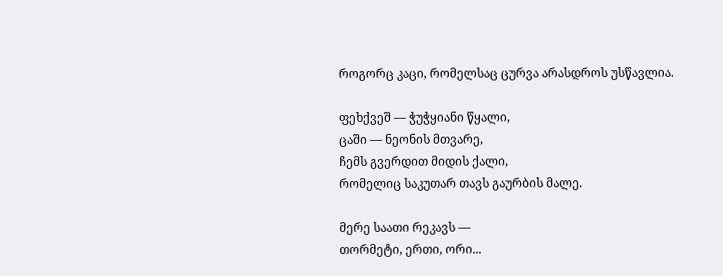როგორც კაცი, რომელსაც ცურვა არასდროს უსწავლია.

ფეხქვეშ — ჭუჭყიანი წყალი,
ცაში — ნეონის მთვარე,
ჩემს გვერდით მიდის ქალი,
რომელიც საკუთარ თავს გაურბის მალე.

მერე საათი რეკავს —
თორმეტი, ერთი, ორი...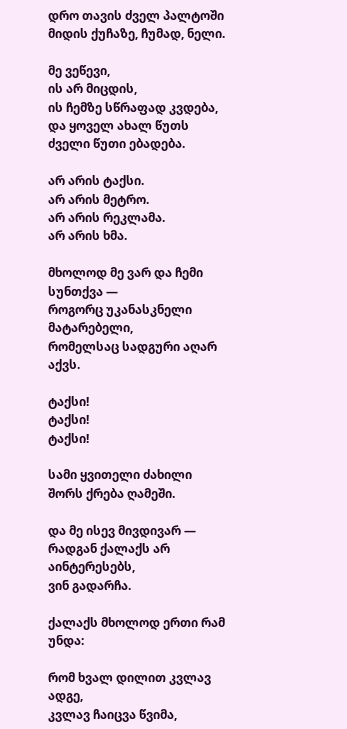დრო თავის ძველ პალტოში
მიდის ქუჩაზე, ჩუმად, ნელი.

მე ვეწევი,
ის არ მიცდის,
ის ჩემზე სწრაფად კვდება,
და ყოველ ახალ წუთს
ძველი წუთი ებადება.

არ არის ტაქსი.
არ არის მეტრო.
არ არის რეკლამა.
არ არის ხმა.

მხოლოდ მე ვარ და ჩემი სუნთქვა —
როგორც უკანასკნელი მატარებელი,
რომელსაც სადგური აღარ აქვს.

ტაქსი!
ტაქსი!
ტაქსი!

სამი ყვითელი ძახილი
შორს ქრება ღამეში.

და მე ისევ მივდივარ —
რადგან ქალაქს არ აინტერესებს,
ვინ გადარჩა.

ქალაქს მხოლოდ ერთი რამ უნდა:

რომ ხვალ დილით კვლავ ადგე,
კვლავ ჩაიცვა წვიმა,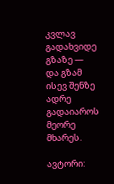კვლავ გადახვიდე გზაზე —
და გზამ ისევ შენზე ადრე გადაიაროს
მეორე მხარეს.

ავტორი: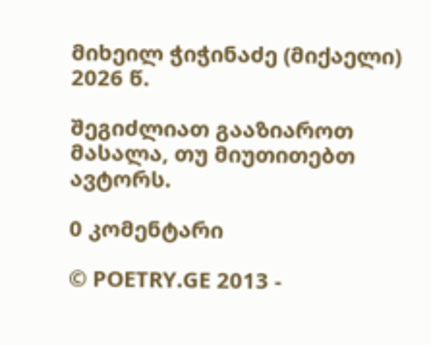მიხეილ ჭიჭინაძე (მიქაელი)
2026 წ.

შეგიძლიათ გააზიაროთ მასალა, თუ მიუთითებთ ავტორს.

0 კომენტარი

© POETRY.GE 2013 -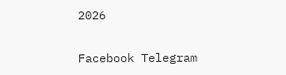2026

Facebook Telegram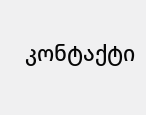კონტაქტი